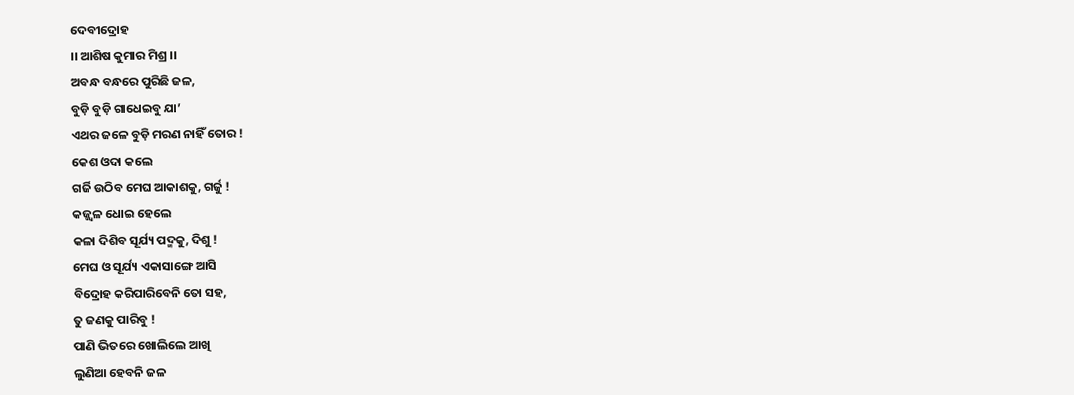ଦେବୀଦ୍ରୋହ
।। ଆଶିଷ କୁମାର ମିଶ୍ର ।।
ଅବନ୍ଧ ବନ୍ଧରେ ପୁରିଛି ଜଳ,
ବୁଡ଼ି ବୁଡ଼ି ଗାଧେଇବୁ ଯା’
ଏଥର ଜଳେ ବୁଡ଼ି ମରଣ ନାହିଁ ତୋର !
କେଶ ଓଦା କଲେ
ଗର୍ଜି ଉଠିବ ମେଘ ଆକାଶକୁ, ଗର୍ଜୁ !
କଜ୍ଜ୍ବଳ ଧୋଇ ହେଲେ
କଳା ଦିଶିବ ସୂର୍ଯ୍ୟ ପଦ୍ମକୁ, ଦିଶୁ !
ମେଘ ଓ ସୂର୍ଯ୍ୟ ଏକାସାଙ୍ଗେ ଆସି
ବିଦ୍ରୋହ କରିପାରିବେନି ତୋ ସହ,
ତୁ ଜଣକୁ ପାରିବୁ !
ପାଣି ଭିତରେ ଖୋଲିଲେ ଆଖି
ଲୁଣିଆ ହେବନି ଜଳ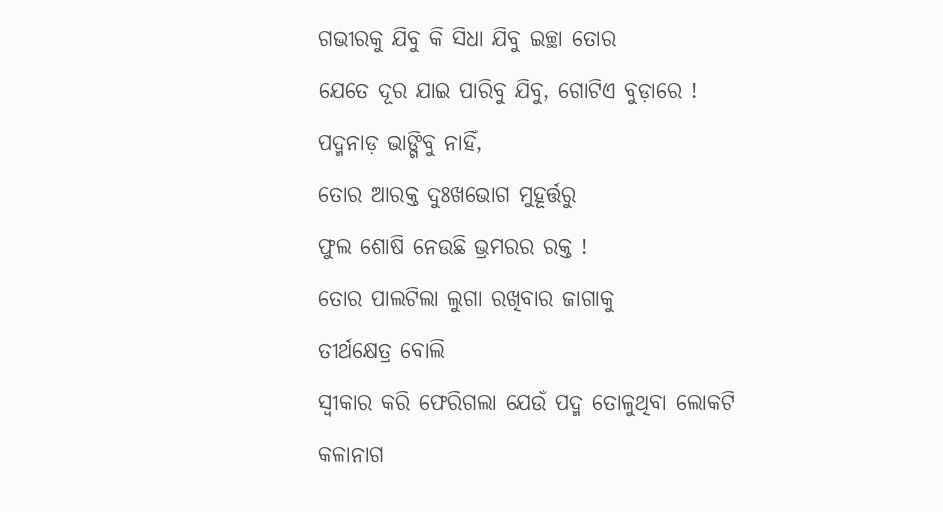ଗଭୀରକୁ ଯିବୁ କି ସିଧା ଯିବୁ ଇଚ୍ଛା ତୋର
ଯେତେ ଦୂର ଯାଇ ପାରିବୁ ଯିବୁ, ଗୋଟିଏ ବୁଡ଼ାରେ !
ପଦ୍ମନାଡ଼ ଭାଙ୍ଗିବୁ ନାହିଁ,
ତୋର ଆରକ୍ତ ଦୁଃଖଭୋଗ ମୁହୂର୍ତ୍ତରୁ
ଫୁଲ ଶୋଷି ନେଉଛି ଭ୍ରମରର ରକ୍ତ !
ତୋର ପାଲଟିଲା ଲୁଗା ରଖିବାର ଜାଗାକୁ
ତୀର୍ଥକ୍ଷେତ୍ର ବୋଲି
ସ୍ବୀକାର କରି ଫେରିଗଲା ଯେଉଁ ପଦ୍ମ ତୋଳୁଥିବା ଲୋକଟି
କଳାନାଗ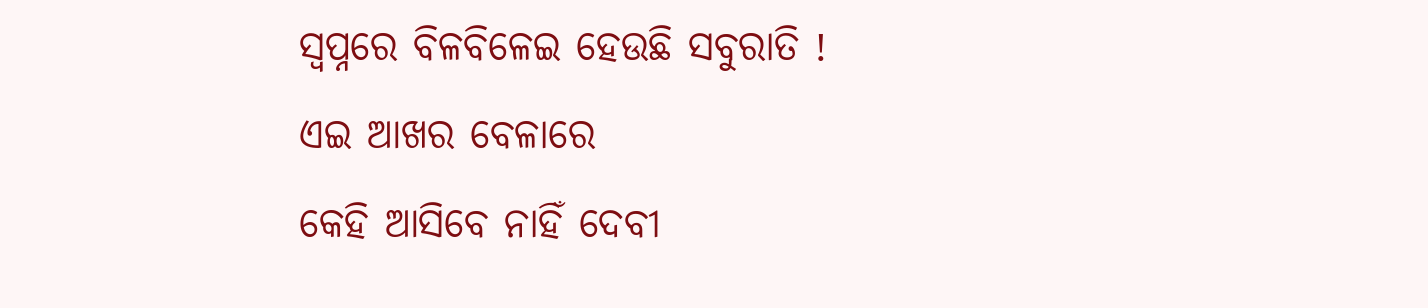ସ୍ବପ୍ନରେ ବିଳବିଳେଇ ହେଉଛି ସବୁରାତି !
ଏଇ ଆଖର ବେଳାରେ
କେହି ଆସିବେ ନାହିଁ ଦେବୀ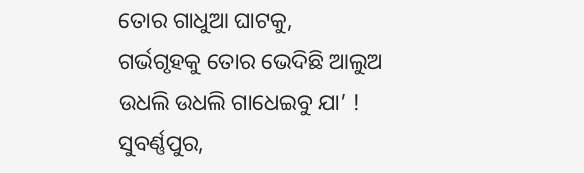ତୋର ଗାଧୁଆ ଘାଟକୁ,
ଗର୍ଭଗୃହକୁ ତୋର ଭେଦିଛି ଆଲୁଅ
ଉଧଲି ଉଧଲି ଗାଧେଇବୁ ଯା’ !
ସୁବର୍ଣ୍ଣପୁର,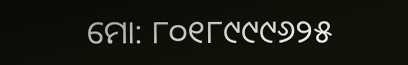ମୋ: ୮୦୧୮୯୯୯୬୨୫